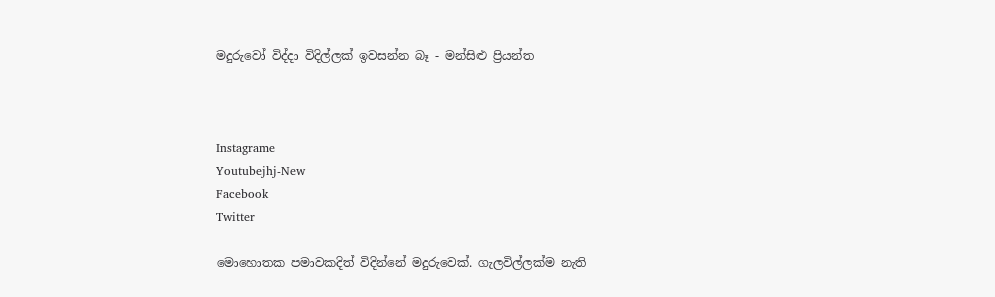මදුරුවෝ විද්දා විදිල්ලක් ඉවසන්න බෑ - මන්සිළු ප්‍රියන්ත



Instagrame
Youtubejhj-New
Facebook
Twitter

මොහොතක පමාවකදිත් විදින්නේ මදුරුවෙක්. ගැලවිල්ලක්ම නැති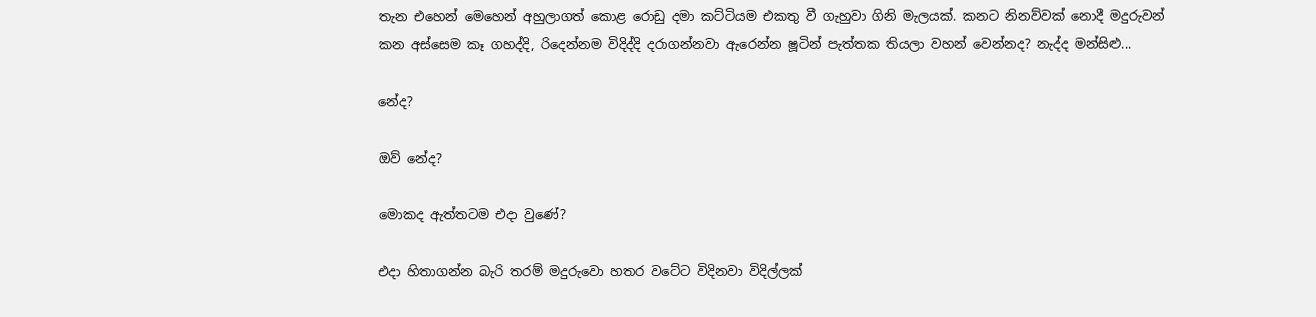තැන එහෙන් මෙහෙන් අහුලාගත් කොළ රොඩු දමා කට්ටියම එකතු වී ගැහුවා ගිනි මැලයක්. කනට නිනව්වක් නොදී මදුරුවන් කන අස්සෙම කෑ ගහද්දි, රිදෙන්නම විදිද්දි දරාගන්නවා ඇරෙන්න ෂූටින් පැත්තක තියලා වහන් වෙන්නද? නැද්ද මන්සිළු...

නේද?

ඔව් නේද?

මොකද ඇත්තටම එදා වුණේ?

එදා හිතාගන්න බැරි තරම් මදුරුවො හතර වටේට විදිනවා විදිල්ලක්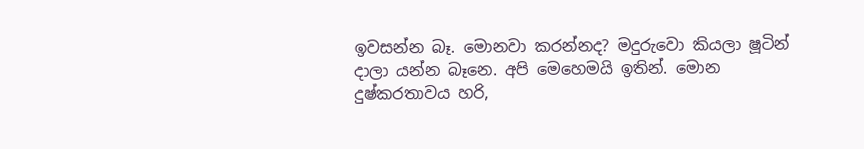ඉවසන්න බෑ. මොනවා කරන්නද? මදුරුවො කියලා ෂූටින් දාලා යන්න බෑනෙ. අපි මෙහෙමයි ඉතින්. මොන දුෂ්කරතාවය හරි,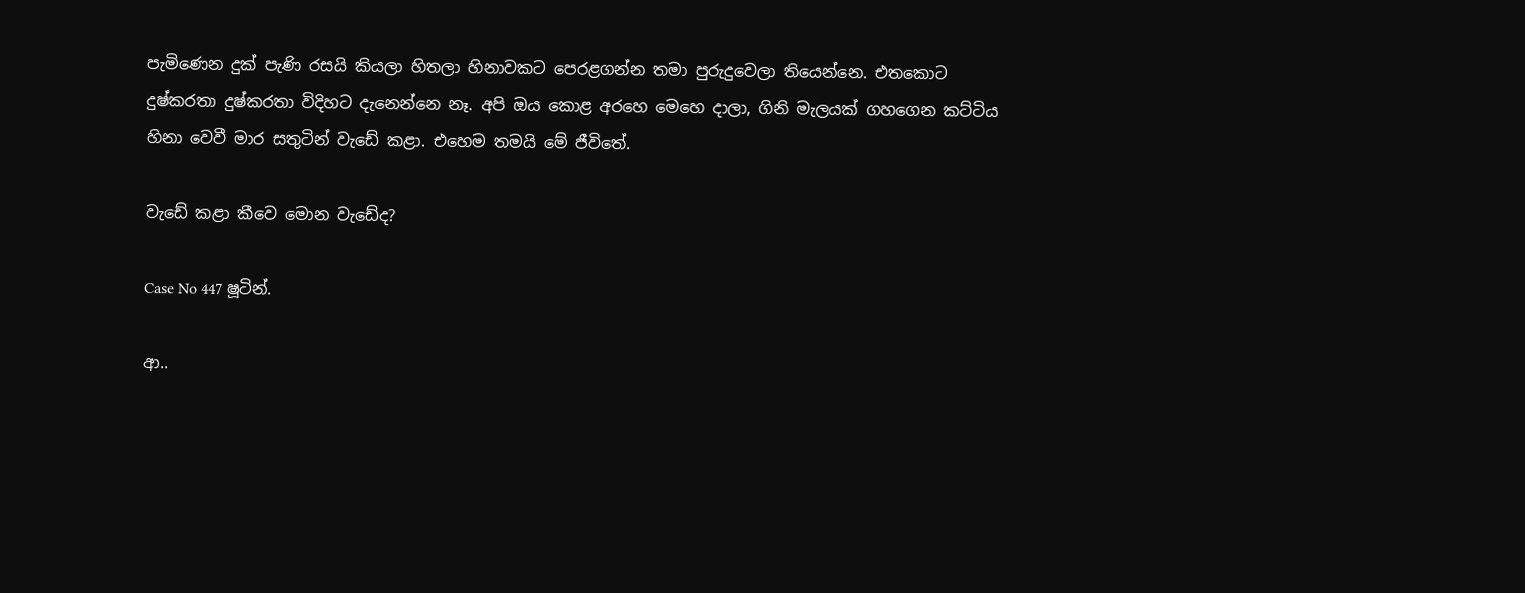පැමිණෙන දුක් පැණි රසයි කියලා හිතලා හිනාවකට පෙරළගන්න තමා පුරුදුවෙලා තියෙන්නෙ. එතකොට දුෂ්කරතා දුෂ්කරතා විදිහට දැනෙන්නෙ නෑ. අපි ඔය කොළ අරහෙ මෙහෙ දාලා, ගිනි මැලයක් ගහගෙන කට්ටිය හිනා වෙවී මාර සතුටින් වැඩේ කළා. එහෙම තමයි මේ ජීවිතේ.

වැඩේ කළා කීවෙ මොන වැඩේද?

Case No 447 ෂූටින්.

ආ..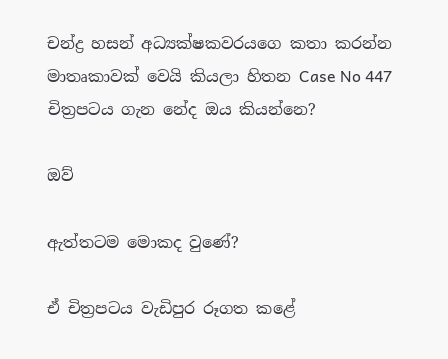චන්ද්‍ර හසන් අධ්‍යක්ෂකවරයගෙ කතා කරන්න මාතෘකාවක් වෙයි කියලා හිතන Case No 447 චිත්‍රපටය ගැන නේද ඔය කියන්නෙ?

ඔව්

ඇත්තටම මොකද වුණේ?

ඒ චිත්‍රපටය වැඩිපුර රූගත කළේ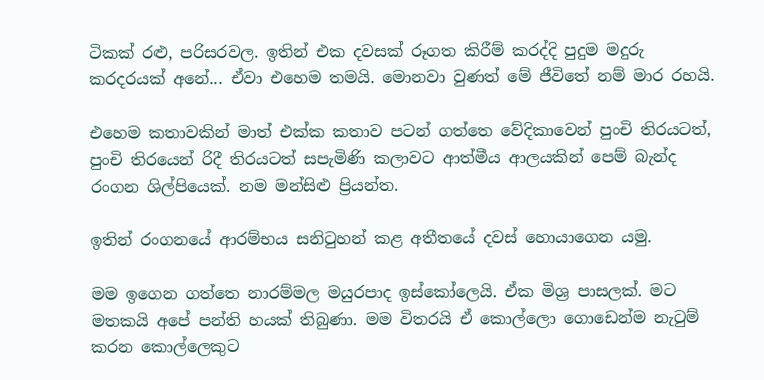ටිකක් රළු, පරිසරවල. ඉතින් එක දවසක් රූගත කිරීම් කරද්දි පුදුම මදුරු කරදරයක් අනේ... ඒවා එහෙම තමයි. මොනවා වුණත් මේ ජීවිතේ නම් මාර රහයි.

එහෙම කතාවකින් මාත් එක්ක කතාව පටන් ගත්තෙ වේදිකාවෙන් පුංචි තිරයටත්, පුංචි තිරයෙන් රිදී තිරයටත් සපැමිණි කලාවට ආත්මීය ආලයකින් පෙම් බැන්ද රංගන ශිල්පියෙක්. නම මන්සිළු ප්‍රියන්ත.

ඉතින් රංගනයේ ආරම්භය සනිටුහන් කළ අතීතයේ දවස් හොයාගෙන යමු.

මම ඉගෙන ගත්තෙ නාරම්මල මයුරපාද ඉස්කෝලෙයි. ඒක මිශ්‍ර පාසලක්. මට මතකයි අපේ පන්ති හයක් තිබුණා. මම විතරයි ඒ කොල්ලො ගොඩෙන්ම නැටුම් කරන කොල්ලෙකුට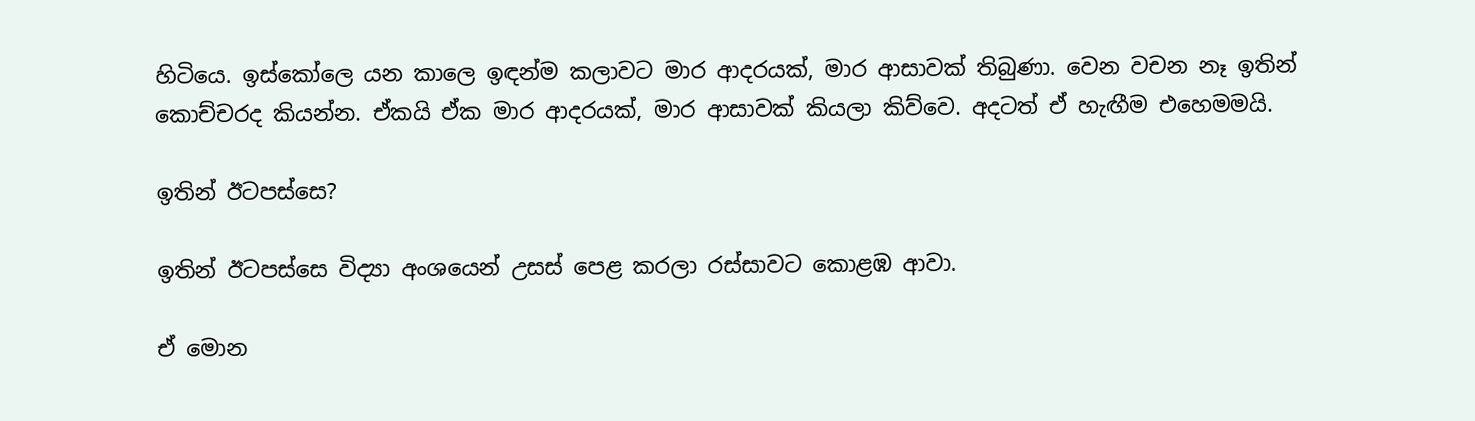හිටියෙ. ඉස්කෝලෙ යන කාලෙ ඉඳන්ම කලාවට මාර ආදරයක්, මාර ආසාවක් තිබුණා. වෙන වචන නෑ ඉතින් කොච්චරද කියන්න. ඒකයි ඒක මාර ආදරයක්, මාර ආසාවක් කියලා කිව්වෙ. අදටත් ඒ හැඟීම එහෙමමයි.

ඉතින් ඊටපස්සෙ?

ඉතින් ඊටපස්සෙ විද්‍යා අංශයෙන් උසස් පෙළ කරලා රස්සාවට කොළඹ ආවා.

ඒ මොන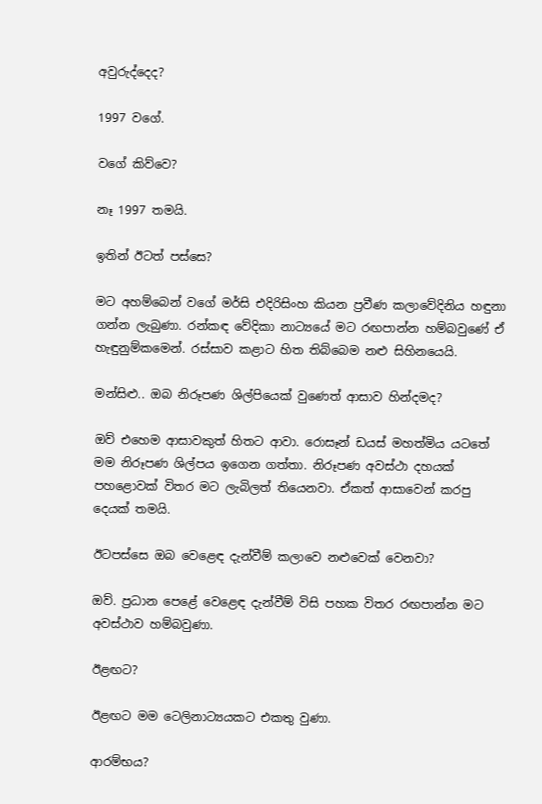අවුරුද්දෙද?

1997 වගේ.

වගේ කිව්වෙ?

නෑ 1997 තමයි.

ඉතින් ඊටත් පස්සෙ?

මට අහම්බෙන් වගේ මර්සි එදිරිසිංහ කියන ප්‍රවීණ කලාවේදිනිය හඳුනා ගන්න ලැබුණා. රන්කඳ වේදිකා නාට්‍යයේ මට රඟපාන්න හම්බවුණේ ඒ හැඳුනුම්කමෙන්. රස්සාව කළාට හිත තිබ්බෙම නළු සිහිනයෙයි.

මන්සිළු.. ඔබ නිරූපණ ශිල්පියෙක් වුණෙත් ආසාව හින්දමද?

ඔව් එහෙම ආසාවකුත් හිතට ආවා. රොසෑන් ඩයස් මහත්මිය යටතේ මම නිරූපණ ශිල්පය ඉගෙන ගත්තා. නිරූපණ අවස්ථා දහයක් පහළොවක් විතර මට ලැබිලත් තියෙනවා. ඒකත් ආසාවෙන් කරපු දෙයක් තමයි.

ඊටපස්සෙ ඔබ වෙළෙඳ දැන්වීම් කලාවෙ නළුවෙක් වෙනවා?

ඔව්. ප්‍රධාන‍ පෙළේ වෙළෙඳ දැන්වීම් විසි පහක විතර රඟපාන්න මට අවස්ථාව හම්බවුණා.

ඊළඟට?

ඊළඟට මම ටෙලිනාට්‍යයකට එකතු වුණා.

ආරම්භය?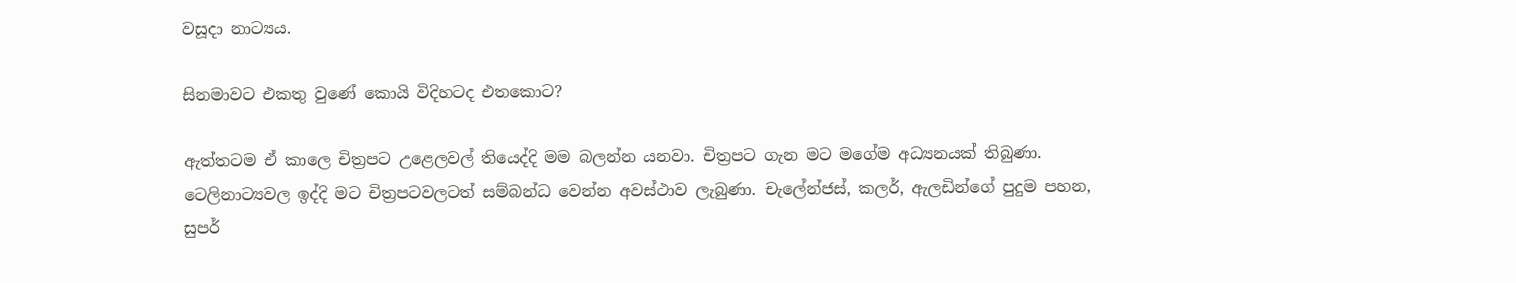වසූදා නාට්‍යය.

සිනමාවට එකතු වුණේ කොයි විදිහටද එතකොට?

ඇත්තටම ඒ කාලෙ චිත්‍රපට උළෙලවල් තියෙද්දි මම බලන්න යනවා. චිත්‍රපට ගැන මට මගේම අධ්‍යනයක් තිබුණා. ටෙලිනාට්‍යවල ඉද්දි මට චිත්‍රපටවලටත් සම්බන්ධ වෙන්න අවස්ථාව ලැබුණා. චැලේන්ජස්, කලර්, ඇලඩින්ගේ පුදුම පහන, සුපර්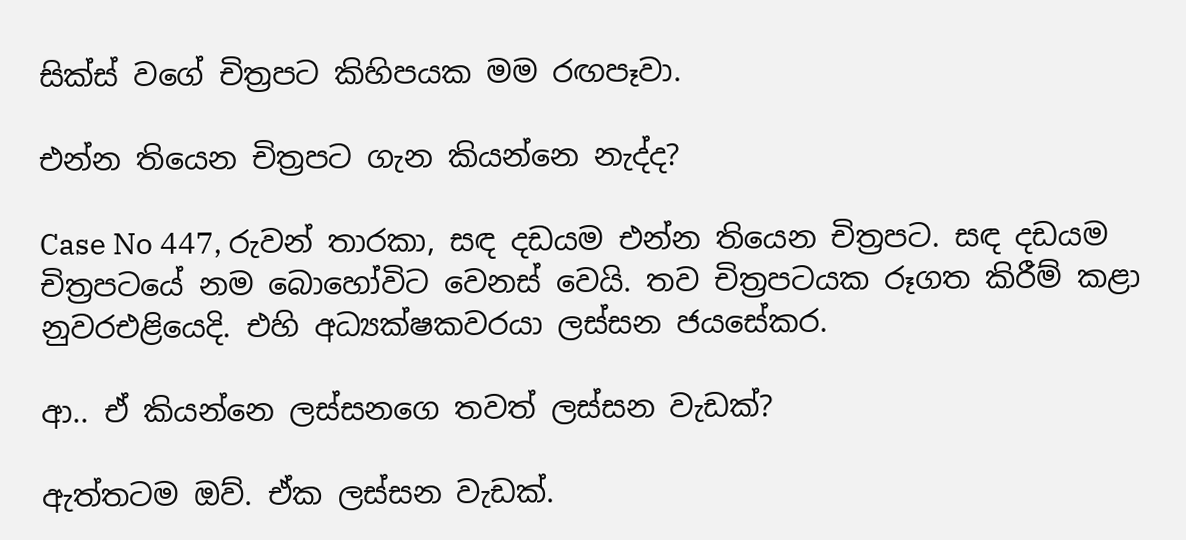සික්ස් වගේ චිත්‍රපට කිහිපයක මම රඟපෑවා.

එන්න තියෙන චිත්‍රපට ගැන කියන්නෙ නැද්ද?

Case No 447, රුවන් තාරකා, සඳ දඩයම එන්න තියෙන චිත්‍රපට. සඳ දඩයම චිත්‍රපටයේ නම බොහෝවිට වෙනස් වෙයි. තව චිත්‍රපටයක රූගත කිරීම් කළා නුවරඑළියෙදි. එහි අධ්‍යක්ෂකවරයා ලස්සන ජයසේකර.

ආ.. ඒ කියන්නෙ ලස්සනගෙ තවත් ලස්සන වැඩක්?

ඇත්තටම ඔව්. ඒක ලස්සන වැඩක්.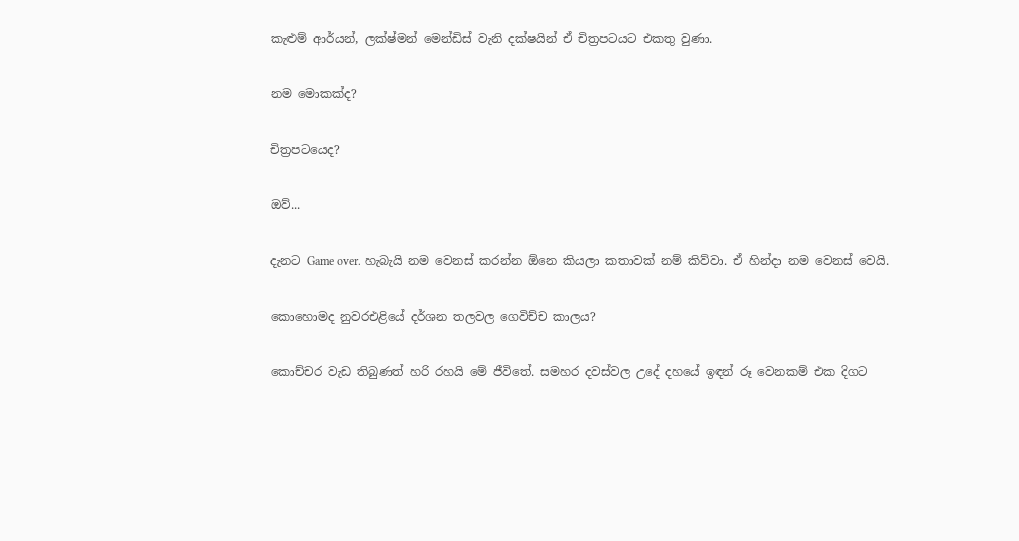කැළුම් ආර්යන්, ලක්ෂ්මන් මෙන්ඩිස් වැනි දක්ෂයින් ඒ චිත්‍රපටයට එකතු වුණා.

නම මොකක්ද?

චිත්‍රපටයෙද?

ඔව්...

දැනට Game over. හැබැයි නම වෙනස් කරන්න ඕනෙ කියලා කතාවක් නම් කිව්වා. ඒ හින්දා නම වෙනස් වෙයි.

කොහොමද නුවරඑළියේ දර්ශන තලවල ගෙවිච්ච කාලය?

කොච්චර වැඩ තිබුණත් හරි රහයි මේ ජීවිතේ. සමහර දවස්වල උදේ දහයේ ඉඳන් රූ වෙනකම් එක දිගට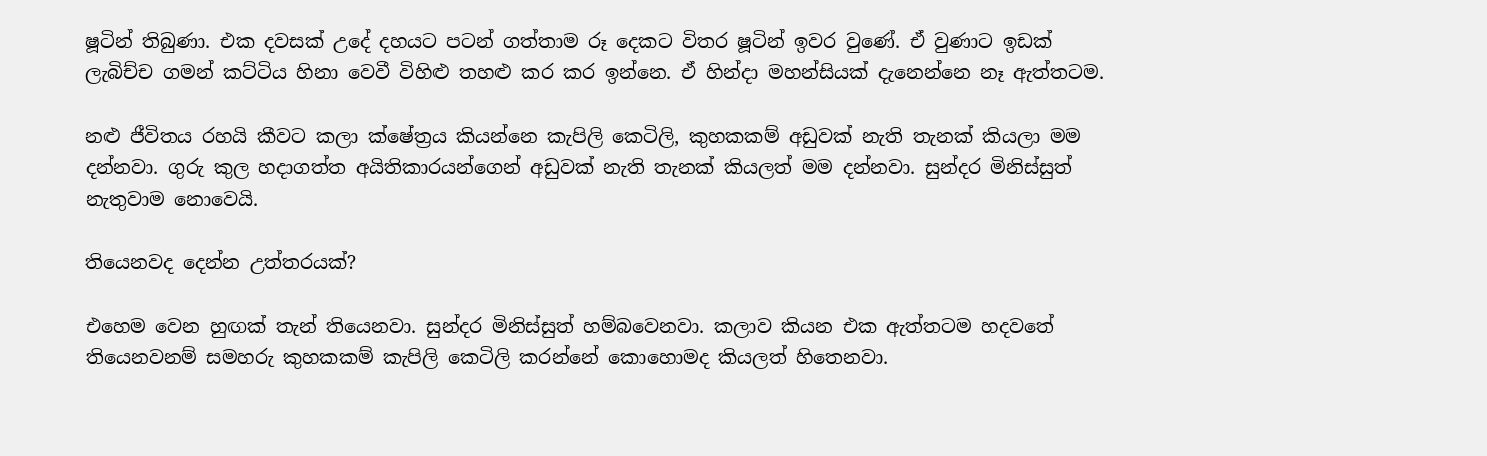ෂූටින් තිබුණා. එක දවසක් උදේ දහයට පටන් ගත්තාම රූ දෙකට විතර ෂූටින් ඉවර වුණේ. ඒ වුණාට ඉඩක් ලැබිච්ච ගමන් කට්ටිය හිනා වෙවී විහිළු තහළු කර කර ඉන්නෙ. ඒ හින්දා මහන්සියක් දැනෙන්නෙ නෑ ඇත්තටම.

නළු ජීවිතය රහයි කීවට කලා ක්ෂේත්‍රය කියන්නෙ කැපිලි කෙටිලි, කුහකකම් අඩුවක් නැති තැනක් කියලා මම දන්නවා. ගුරු කුල හදාගත්ත අයිතිකාරයන්ගෙන් අඩුවක් නැති තැනක් කියලත් මම දන්නවා. සුන්දර මිනිස්සුත් නැතුවාම නොවෙයි.

තියෙනවද දෙන්න උත්තරයක්?

එහෙම වෙන හුඟක් තැන් තියෙනවා. සුන්දර මිනිස්සුත් හම්බවෙනවා. කලාව කියන එක ඇත්තටම හදවතේ තියෙනවනම් සමහරු කුහකකම් කැපිලි කෙටිලි කරන්නේ‍ කොහොමද කියලත් හිතෙනවා.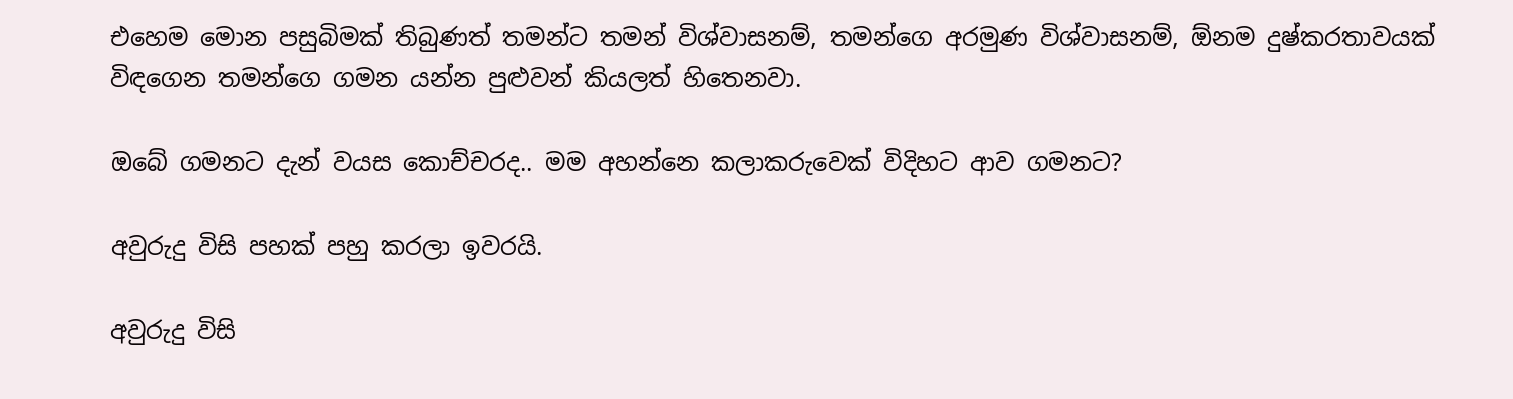එහෙම මොන පසුබිමක් තිබුණත් තමන්ට තමන් විශ්වාසනම්, තමන්ගෙ අරමුණ විශ්වාසනම්, ඕනම දුෂ්කරතාවයක් විඳගෙන තමන්ගෙ ගමන යන්න පුළුවන් කියලත් හිතෙනවා.

ඔබේ ගමනට දැන් වයස කොච්චරද.. මම අහන්නෙ කලාකරුවෙක් විදිහට ආව ගමනට?

අවුරුදු විසි පහක් පහු කරලා ඉවරයි.

අවුරුදු විසි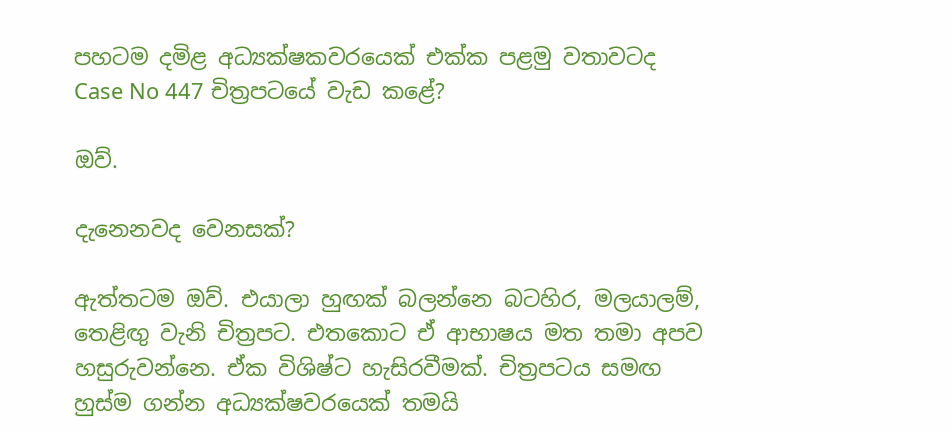පහටම දමිළ අධ්‍යක්ෂකවරයෙක් එක්ක පළමු වතාවටද Case No 447 චිත්‍රපටයේ වැඩ කළේ?

ඔව්.

දැනෙනවද වෙනසක්?

ඇත්තටම ඔව්. එයාලා හුඟක් බලන්නෙ බටහිර, මලයාලම්, තෙළිඟු වැනි චිත්‍රපට. එතකොට ඒ ආභාෂය මත තමා අපව හසුරුවන්නෙ. ඒක විශිෂ්ට හැසිරවීමක්. චිත්‍රපටය සමඟ හුස්ම ගන්න අධ්‍යක්ෂවරයෙක් තමයි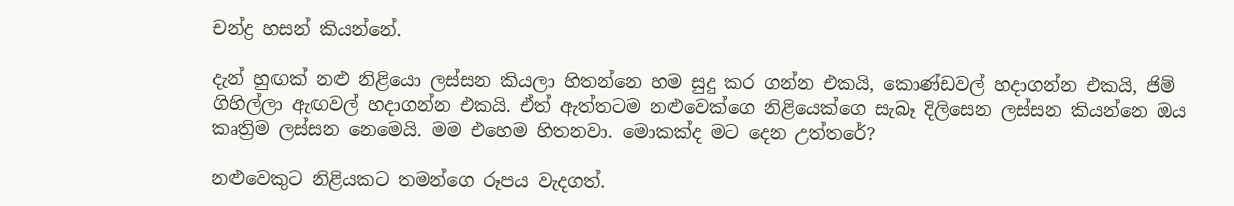චන්ද්‍ර හසන් කියන්නේ.

දැන් හුඟක් නළු නිළියො ලස්සන කියලා හිතන්නෙ හම සුදු කර ගන්න එකයි, කොණ්ඩවල් හදාගන්න එකයි, ජිම් ගිහිල්ලා ඇඟවල් හදාගන්න එකයි. ඒත් ඇත්තටම නළුවෙක්ගෙ නිළියෙක්ගෙ සැබෑ දිලිසෙන ලස්සන කියන්නෙ ඔය කෘත්‍රිම ලස්සන නෙමෙයි. මම එහෙම හිතනවා. මොකක්ද මට දෙන උත්තරේ?

නළුවෙකුට නිළියකට තමන්ගෙ රූපය වැදගත්.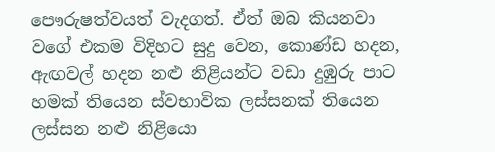පෞරුෂත්වයත් වැදගත්. ඒත් ඔබ කියනවා වගේ එකම විදිහට සුදු වෙන, කොණ්ඩ හදන, ඇඟවල් හදන නළු නිළියන්ට වඩා දුඹුරු පාට හමක් තියෙන ස්වභාවික ලස්සනක් තියෙන ලස්සන නළු නිළියො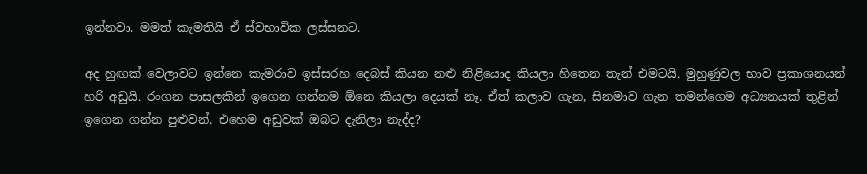ඉන්නවා. මමත් කැමතියි ඒ ස්වභාවික ලස්සනට.

අද හුඟක් වෙලාවට ඉන්නෙ කැමරාව ඉස්සරහ දෙබස් කියන නළු නිළියොද කියලා හිතෙන තැන් එමටයි. මුහුණුවල භාව ප්‍රකාශනයන් හරි අඩුයි. රංගන පාසලකින් ඉගෙන ගන්නම ඕනෙ කියලා දෙයක් නෑ. ඒත් කලාව ගැන, සිනමාව ගැන තමන්ගෙම අධ්‍යනයක් තුළින් ඉගෙන ගන්න පුළුවන්. එහෙම අඩුවක් ඔබට දැනිලා නැද්ද?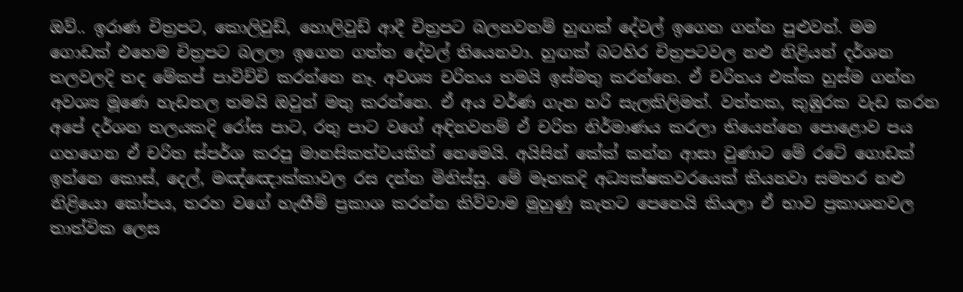ඔව්.. ඉරාණ චිත්‍රපට, කොලිවුඩ්, හොලිවුඩ් ආදී චිත්‍රපට බලනවනම් හුඟක් දේවල් ඉගෙන ගන්න පුළුවන්. මම ගොඩක් එහෙම චිත්‍රපට බලලා ඉගෙන ගත්ත දේවල් තියෙනවා. හුඟක් බටහිර චිත්‍රපටවල නළු නිළියන් දර්ශන තලවලදි තද මේකප් පාවිච්චි කරන්නෙ නෑ. අවශ්‍ය චරිතය තමයි ඉස්මතු කරන්නෙ. ඒ චරිතය එක්ක හුස්ම ගන්න අවශ්‍ය මූණෙ හැඩතල තමයි ඔවුන් මතු කරන්නෙ. ඒ අය වර්ණ ගැන හරි සැලකිලිමත්. වත්තක, කුඹුරක වැඩ කරන අපේ දර්ශන තලයකදි රෝස පාට, රතු පාට වගේ අඳිනවනම් ඒ චරිත නිර්මාණය කරලා තියෙන්නෙ පොළොව පය ගහගෙන ඒ චරිත ස්පර්ශ කරපු මානසිකත්වයකින් නෙමෙයි. අයිසින් කේක් කන්න ආසා වුණාට මේ රටේ ගොඩක් ඉන්නෙ කොස්, දෙල්, මඤ්ඤොක්කාවල රස දන්න මිනිස්සු. මේ මෑතකදි අධ්‍යක්ෂකවරයෙක් කියනවා සමහර නළු නිළියො කෝපය, තරහ වගේ හැඟීම් ප්‍රකාශ කරන්න කිව්වාම මුහුණු කැතට පෙනෙයි කියලා ඒ භාව ප්‍රකාශනවල තාත්වික ලෙස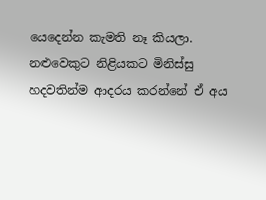යෙදෙන්න කැමති නෑ කියලා. නළුවෙකුට නිළියකට මිනිස්සු හදවතින්ම ආදරය කරන්නේ ඒ අය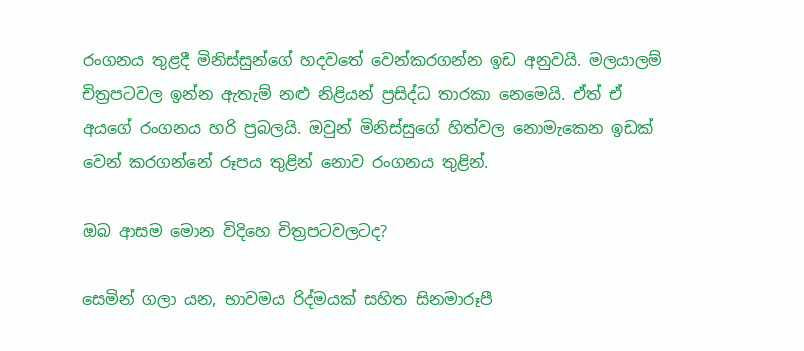රංගනය තුළදී මිනිස්සුන්ගේ හදවතේ වෙන්කරගන්න ඉඩ අනුවයි. මලයාලම් චිත්‍රපටවල ඉන්න ඇතැම් නළු නිළියන් ප්‍රසිද්ධ තාරකා නෙමෙයි. ඒත් ඒ අයගේ රංගනය හරි ප්‍රබලයි. ඔවුන් මිනිස්සුගේ හිත්වල නොමැකෙන ඉඩක් වෙන් කරගන්නේ රූපය තුළින් නොව රංගනය තුළින්.

ඔබ ආසම මොන විදිහෙ චිත්‍රපටවලටද?

සෙමින් ගලා යන, භාවමය රිද්මයක් සහිත සිනමාරූපී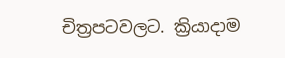චිත්‍රපටවලට. ක්‍රියාදාම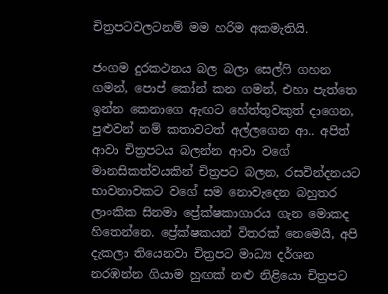චිත්‍රපටවලටනම් මම හරිම අකමැතියි.

ජංගම දුරකථනය බල බලා සෙල්ෆි ගහන ගමන්, පොප් කෝන් කන ගමන්, එහා පැත්තෙ ඉන්න කෙනාගෙ ඇඟට හේත්තුවකුත් දාගෙන, පුළුවන් නම් කතාවටත් අල්ලගෙන ආ.. අපිත් ආවා චිත්‍රපටය බලන්න ආවා වගේ මානසිකත්වයකින් චිත්‍රපට බලන, රසවින්දනයට භාවනාවකට වගේ සම නොවැදෙන බහුතර ලාංකික සිනමා ප්‍රේක්ෂකාගාරය ගැන මොකද හිතෙන්නෙ. ප්‍රේක්ෂකයන් විතරක් නෙමෙයි, අපි දැකලා තියෙනවා චිත්‍රපට මාධ්‍ය දර්ශන නරඹන්න ගියාම හුඟක් නළු නිළියො චිත්‍රපට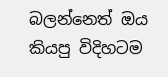බලන්නෙත් ඔය කියපු විදිහටම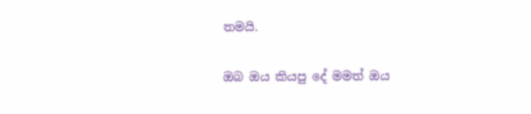තමයි.

ඔබ ඔය කියපු දේ මමත් ඔය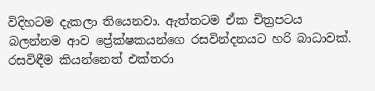විදිහටම දැකලා තියෙනවා. ඇත්තටම ඒක චිත්‍රපටය බලන්නම ආව ප්‍රේක්ෂකයන්ගෙ රසවින්දනයට හරි බාධාවක්. රසවිඳීම කියන්නෙත් එක්තරා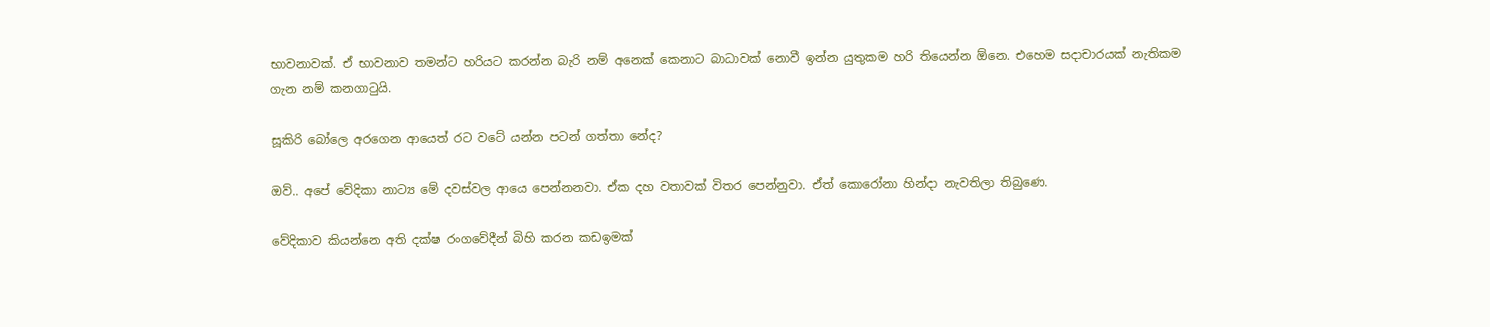භාවනාවක්. ඒ භාවනාව තමන්ට හරියට කරන්න බැරි නම් අනෙක් කෙනාට බාධාවක් නොවී ඉන්න යුතුකම හරි තියෙන්න ඕනෙ. එහෙම සදාචාරයක් නැතිකම ගැන නම් කනගාටුයි.

සූකිරි බෝලෙ අරගෙන ආයෙත් රට වටේ යන්න පටන් ගත්තා නේද?

ඔව්.. අපේ වේදිකා නාට්‍ය මේ දවස්වල ආයෙ පෙන්නනවා. ඒක දහ වතාවක් විතර පෙන්නුවා. ඒත් කොරෝනා හින්දා නැවතිලා තිබුණෙ.

වේදිකාව කියන්නෙ අති දක්ෂ රංගවේදීන් බිහි කරන කඩඉමක්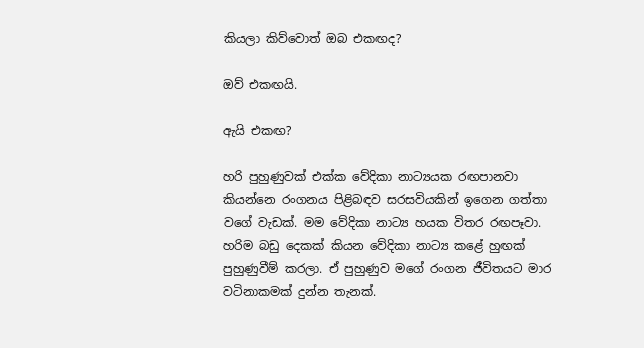කියලා කිව්වොත් ඔබ එකඟද?

ඔව් එකඟයි.

ඇයි එකඟ?

හරි පුහුණුවක් එක්ක වේදිකා නාට්‍යයක රඟපානවා කියන්නෙ රංගනය පිළිබඳව සරසවියකින් ඉගෙන ගත්තා වගේ වැඩක්. මම වේදිකා නාට්‍ය හයක විතර රඟපෑවා. හරිම බඩු දෙකක් කියන වේදිකා නාට්‍ය කළේ හුඟක් පුහුණුවීම් කරලා. ඒ පුහුණුව මගේ රංගන ජීවිතයට මාර වටිනාකමක් දුන්න තැනක්.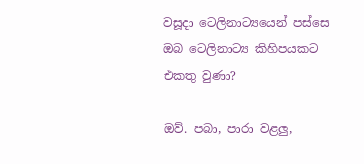වසූදා ටෙලිනාට්‍යයෙන් පස්සෙ ඔබ ටෙලිනාට්‍ය කිහිපයකට එකතු වුණා?

ඔව්. පබා, පාරා වළලු,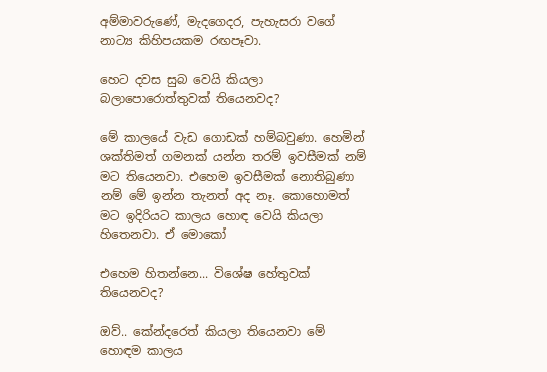අම්මාවරුණේ, මැදගෙදර, පැහැසරා වගේ නාට්‍ය කිහිපයකම රඟපෑවා.

හෙට දවස සුබ වෙයි කියලා බලාපොරොත්තුවක් තියෙනවද?

මේ කාලයේ වැඩ ගොඩක් හම්බවුණා. හෙමින් ශක්තිමත් ගමනක් යන්න තරම් ඉවසීමක් නම් මට තියෙනවා. එහෙම ඉවසීමක් නොතිබුණා නම් මේ ඉන්න තැනත් අද නෑ. කොහොමත් මට ඉදිරියට කාලය හොඳ වෙයි කියලා හිතෙනවා. ඒ මොකෝ

එහෙම හිතන්නෙ... විශේෂ හේතුවක් තියෙනවද?

ඔව්.. කේන්දරෙත් කියලා තියෙනවා මේ හොඳම කාලය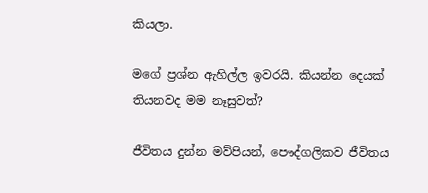කියලා.

මගේ ප්‍රශ්න ඇහිල්ල ඉවරයි. කියන්න දෙයක් තියනවද මම නෑසුවත්?

ජීවිතය දුන්න මව්පියන්, පෞද්ගලිකව ජීවිතය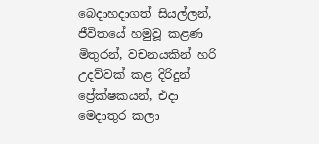බෙදාහදාගත් සියල්ලන්, ජීවිතයේ හමුවූ කළණ මිතුරන්, වචනයකින් හරි උදව්වක් කළ දිරිදුන් ප්‍රේක්ෂකයන්, එදා මෙදාතුර කලා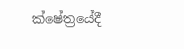ක්ෂේත්‍රයේදී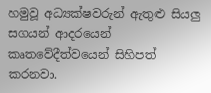හමුවූ අධ්‍යක්ෂවරුන් ඇතුළු සියලු සගයන් ආදරයෙන් කෘතවේදීත්වයෙන් සිහිපත් කරනවා.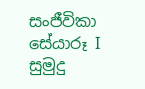සංජීවිකා
සේයාරූ I සුමුදු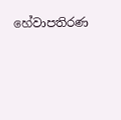හේවාපතිරණ